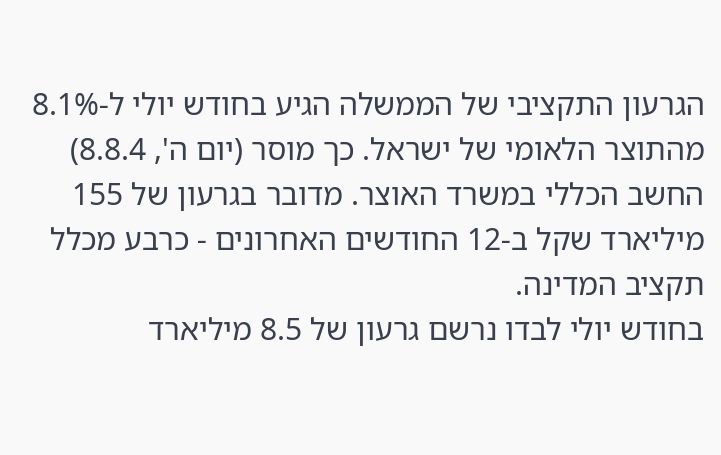הגרעון התקציבי של הממשלה הגיע בחודש יולי ל-8.1% מהתוצר הלאומי של ישראל. כך מוסר (יום ה', 8.8.4) החשב הכללי במשרד האוצר. מדובר בגרעון של 155 מיליארד שקל ב-12 החודשים האחרונים - כרבע מכלל תקציב המדינה.
בחודש יולי לבדו נרשם גרעון של 8.5 מיליארד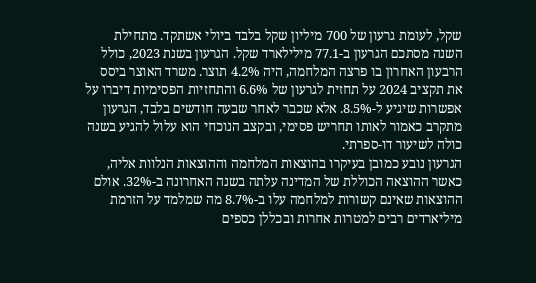שקל, לעומת גרעון של 700 מיליון שקל בלבד ביולי אשתקד. מתחילת השנה מסתכם הגרעון ב-77.1 מילילארד שקל. הגרעון בשנת 2023, כולל הרבעון האחרון בו פרצה המלחמה, היה 4.2% תוצר. משרד האוצר ביסס את תקציב 2024 על תחזית לגרעון של 6.6% והתחזיות הפסימיות דיברו על אפשרות שיגיע ל-8.5%. אלא שכבר לאחר שבעה חודשים בלבד, הגרעון מתקרב כאמור לאותו תחריש פסימי, ובקצב הנוכחי הוא עלול להגיע בשנה כולה לשיעור דו-ספרתי.
הגרעון נובע כמובן בעיקרו בהוצאות המלחמה וההוצאות הנלוות אליה, כאשר ההוצאה הכוללת של המדינה עלתה בשנה האחרונה ב-32%. אולם ההוצאות שאינם קשורות למלחמה עלו ב-8.7% מה שמלמד על הזרמת מיליארדים רבים למטרות אחרות ובכללן כספים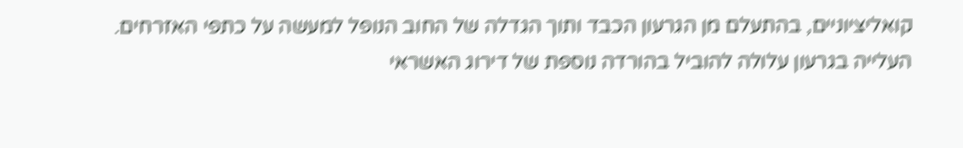קואליציוניים, בהתעלם מן הגרעון הכבד ותוך הגדלה של החוב הנופל למעשה על כתפי האזרחים.
העלייה בגרעון עלולה להוביל בהורדה נוספת של דירוג האשראי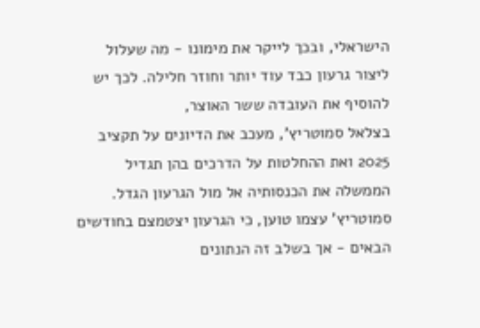הישראלי, ובכך לייקר את מימונו - מה שעלול ליצור גרעון כבד עוד יותר וחוזר חלילה. לכך יש להוסיף את העובדה ששר האוצר,
בצלאל סמוטריץ', מעכב את הדיונים על תקציב 2025 ואת ההחלטות על הדרכים בהן תגדיל הממשלה את הכנסותיה אל מול הגרעון הגדל. סמוטריץ' עצמו טוען, כי הגרעון יצטמצם בחודשים הבאים - אך בשלב זה הנתונים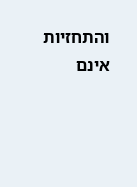והתחזיות אינם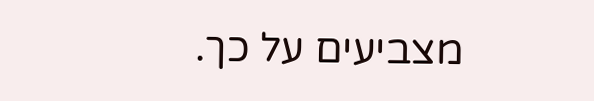מצביעים על כך.